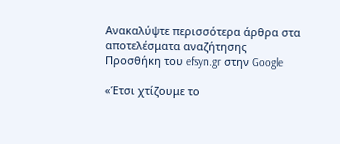Ανακαλύψτε περισσότερα άρθρα στα αποτελέσματα αναζήτησης
Προσθήκη του efsyn.gr στην Google

«Έτσι χτίζουμε το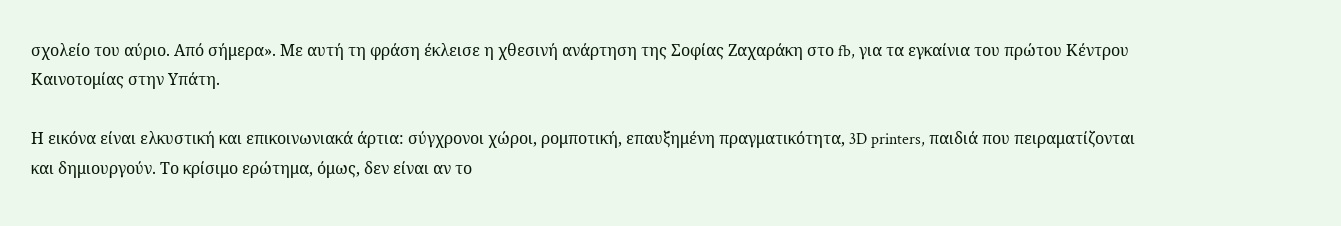σχολείο του αύριο. Από σήμερα». Με αυτή τη φράση έκλεισε η χθεσινή ανάρτηση της Σοφίας Ζαχαράκη στο fb, για τα εγκαίνια του πρώτου Κέντρου Καινοτομίας στην Υπάτη.

Η εικόνα είναι ελκυστική και επικοινωνιακά άρτια: σύγχρονοι χώροι, ρομποτική, επαυξημένη πραγματικότητα, 3D printers, παιδιά που πειραματίζονται και δημιουργούν. Το κρίσιμο ερώτημα, όμως, δεν είναι αν το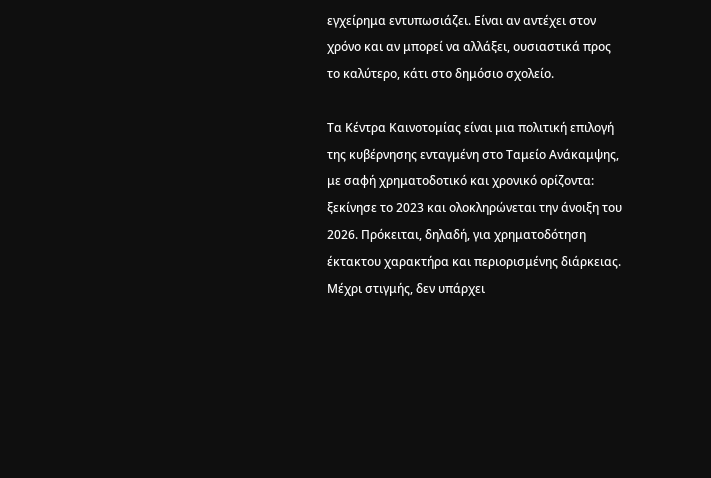εγχείρημα εντυπωσιάζει. Είναι αν αντέχει στον χρόνο και αν μπορεί να αλλάξει, ουσιαστικά προς το καλύτερο, κάτι στο δημόσιο σχολείο.

Τα Κέντρα Καινοτομίας είναι μια πολιτική επιλογή της κυβέρνησης ενταγμένη στο Ταμείο Ανάκαμψης, με σαφή χρηματοδοτικό και χρονικό ορίζοντα: ξεκίνησε το 2023 και ολοκληρώνεται την άνοιξη του 2026. Πρόκειται, δηλαδή, για χρηματοδότηση έκτακτου χαρακτήρα και περιορισμένης διάρκειας. Μέχρι στιγμής, δεν υπάρχει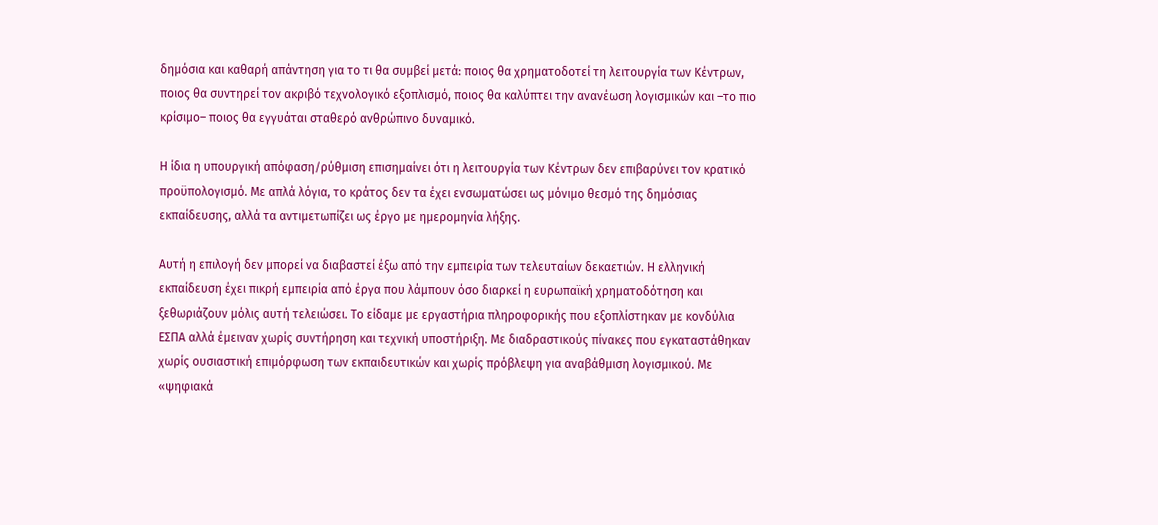δημόσια και καθαρή απάντηση για το τι θα συμβεί μετά: ποιος θα χρηματοδοτεί τη λειτουργία των Κέντρων, ποιος θα συντηρεί τον ακριβό τεχνολογικό εξοπλισμό, ποιος θα καλύπτει την ανανέωση λογισμικών και –το πιο κρίσιμο– ποιος θα εγγυάται σταθερό ανθρώπινο δυναμικό.

Η ίδια η υπουργική απόφαση/ρύθμιση επισημαίνει ότι η λειτουργία των Κέντρων δεν επιβαρύνει τον κρατικό προϋπολογισμό. Με απλά λόγια, το κράτος δεν τα έχει ενσωματώσει ως μόνιμο θεσμό της δημόσιας εκπαίδευσης, αλλά τα αντιμετωπίζει ως έργο με ημερομηνία λήξης.

Αυτή η επιλογή δεν μπορεί να διαβαστεί έξω από την εμπειρία των τελευταίων δεκαετιών. Η ελληνική εκπαίδευση έχει πικρή εμπειρία από έργα που λάμπουν όσο διαρκεί η ευρωπαϊκή χρηματοδότηση και ξεθωριάζουν μόλις αυτή τελειώσει. Το είδαμε με εργαστήρια πληροφορικής που εξοπλίστηκαν με κονδύλια ΕΣΠΑ αλλά έμειναν χωρίς συντήρηση και τεχνική υποστήριξη. Με διαδραστικούς πίνακες που εγκαταστάθηκαν χωρίς ουσιαστική επιμόρφωση των εκπαιδευτικών και χωρίς πρόβλεψη για αναβάθμιση λογισμικού. Με «ψηφιακά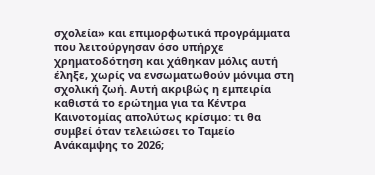σχολεία» και επιμορφωτικά προγράμματα που λειτούργησαν όσο υπήρχε χρηματοδότηση και χάθηκαν μόλις αυτή έληξε, χωρίς να ενσωματωθούν μόνιμα στη σχολική ζωή. Αυτή ακριβώς η εμπειρία καθιστά το ερώτημα για τα Κέντρα Καινοτομίας απολύτως κρίσιμο: τι θα συμβεί όταν τελειώσει το Ταμείο Ανάκαμψης το 2026;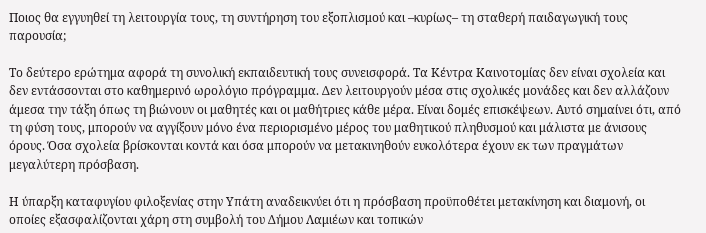Ποιος θα εγγυηθεί τη λειτουργία τους, τη συντήρηση του εξοπλισμού και –κυρίως– τη σταθερή παιδαγωγική τους παρουσία;

Το δεύτερο ερώτημα αφορά τη συνολική εκπαιδευτική τους συνεισφορά. Τα Κέντρα Καινοτομίας δεν είναι σχολεία και δεν εντάσσονται στο καθημερινό ωρολόγιο πρόγραμμα. Δεν λειτουργούν μέσα στις σχολικές μονάδες και δεν αλλάζουν άμεσα την τάξη όπως τη βιώνουν οι μαθητές και οι μαθήτριες κάθε μέρα. Είναι δομές επισκέψεων. Αυτό σημαίνει ότι, από τη φύση τους, μπορούν να αγγίξουν μόνο ένα περιορισμένο μέρος του μαθητικού πληθυσμού και μάλιστα με άνισους όρους. Όσα σχολεία βρίσκονται κοντά και όσα μπορούν να μετακινηθούν ευκολότερα έχουν εκ των πραγμάτων μεγαλύτερη πρόσβαση.

Η ύπαρξη καταφυγίου φιλοξενίας στην Υπάτη αναδεικνύει ότι η πρόσβαση προϋποθέτει μετακίνηση και διαμονή, οι οποίες εξασφαλίζονται χάρη στη συμβολή του Δήμου Λαμιέων και τοπικών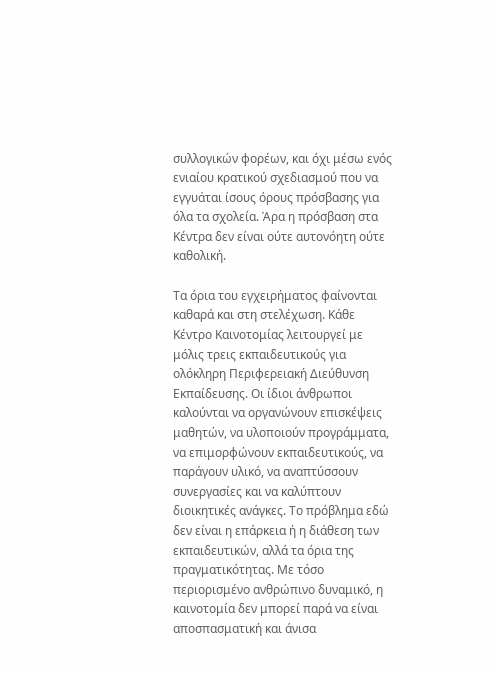συλλογικών φορέων, και όχι μέσω ενός ενιαίου κρατικού σχεδιασμού που να εγγυάται ίσους όρους πρόσβασης για όλα τα σχολεία. Άρα η πρόσβαση στα Κέντρα δεν είναι ούτε αυτονόητη ούτε καθολική.

Τα όρια του εγχειρήματος φαίνονται καθαρά και στη στελέχωση. Κάθε Κέντρο Καινοτομίας λειτουργεί με μόλις τρεις εκπαιδευτικούς για ολόκληρη Περιφερειακή Διεύθυνση Εκπαίδευσης. Οι ίδιοι άνθρωποι καλούνται να οργανώνουν επισκέψεις μαθητών, να υλοποιούν προγράμματα, να επιμορφώνουν εκπαιδευτικούς, να παράγουν υλικό, να αναπτύσσουν συνεργασίες και να καλύπτουν διοικητικές ανάγκες. Το πρόβλημα εδώ δεν είναι η επάρκεια ή η διάθεση των εκπαιδευτικών, αλλά τα όρια της πραγματικότητας. Με τόσο περιορισμένο ανθρώπινο δυναμικό, η καινοτομία δεν μπορεί παρά να είναι αποσπασματική και άνισα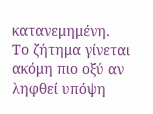κατανεμημένη.
Το ζήτημα γίνεται ακόμη πιο οξύ αν ληφθεί υπόψη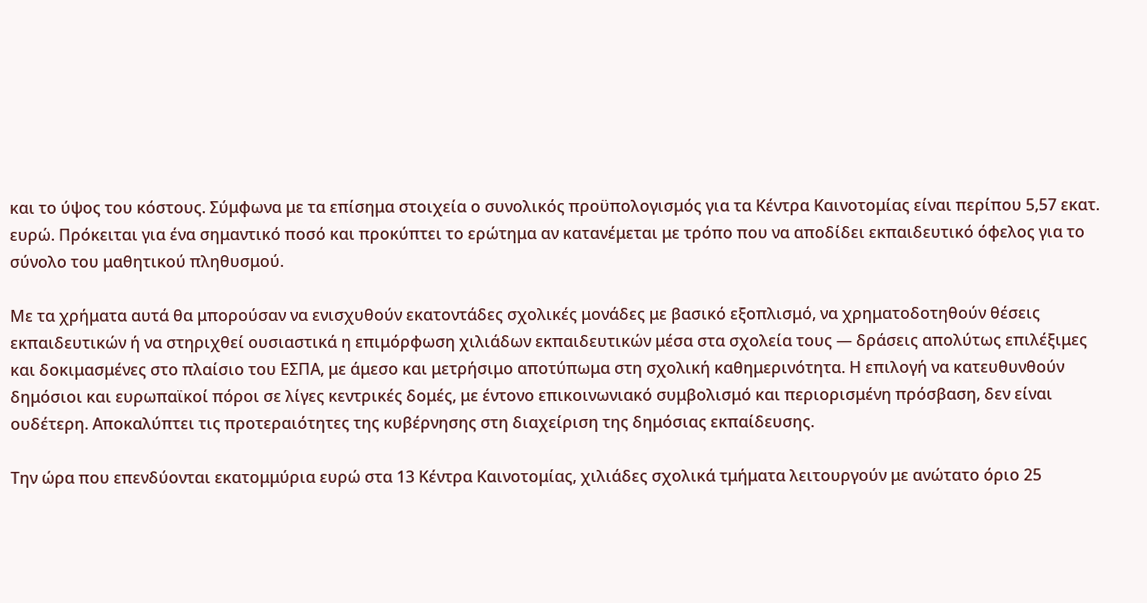και το ύψος του κόστους. Σύμφωνα με τα επίσημα στοιχεία ο συνολικός προϋπολογισμός για τα Κέντρα Καινοτομίας είναι περίπου 5,57 εκατ. ευρώ. Πρόκειται για ένα σημαντικό ποσό και προκύπτει το ερώτημα αν κατανέμεται με τρόπο που να αποδίδει εκπαιδευτικό όφελος για το σύνολο του μαθητικού πληθυσμού.

Με τα χρήματα αυτά θα μπορούσαν να ενισχυθούν εκατοντάδες σχολικές μονάδες με βασικό εξοπλισμό, να χρηματοδοτηθούν θέσεις εκπαιδευτικών ή να στηριχθεί ουσιαστικά η επιμόρφωση χιλιάδων εκπαιδευτικών μέσα στα σχολεία τους — δράσεις απολύτως επιλέξιμες και δοκιμασμένες στο πλαίσιο του ΕΣΠΑ, με άμεσο και μετρήσιμο αποτύπωμα στη σχολική καθημερινότητα. Η επιλογή να κατευθυνθούν δημόσιοι και ευρωπαϊκοί πόροι σε λίγες κεντρικές δομές, με έντονο επικοινωνιακό συμβολισμό και περιορισμένη πρόσβαση, δεν είναι ουδέτερη. Αποκαλύπτει τις προτεραιότητες της κυβέρνησης στη διαχείριση της δημόσιας εκπαίδευσης.

Την ώρα που επενδύονται εκατομμύρια ευρώ στα 13 Κέντρα Καινοτομίας, χιλιάδες σχολικά τμήματα λειτουργούν με ανώτατο όριο 25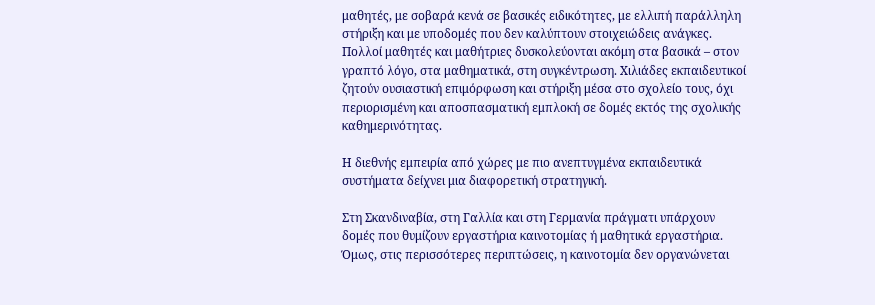μαθητές, με σοβαρά κενά σε βασικές ειδικότητες, με ελλιπή παράλληλη στήριξη και με υποδομές που δεν καλύπτουν στοιχειώδεις ανάγκες. Πολλοί μαθητές και μαθήτριες δυσκολεύονται ακόμη στα βασικά – στον γραπτό λόγο, στα μαθηματικά, στη συγκέντρωση. Χιλιάδες εκπαιδευτικοί ζητούν ουσιαστική επιμόρφωση και στήριξη μέσα στο σχολείο τους, όχι περιορισμένη και αποσπασματική εμπλοκή σε δομές εκτός της σχολικής καθημερινότητας.

Η διεθνής εμπειρία από χώρες με πιο ανεπτυγμένα εκπαιδευτικά συστήματα δείχνει μια διαφορετική στρατηγική.

Στη Σκανδιναβία, στη Γαλλία και στη Γερμανία πράγματι υπάρχουν δομές που θυμίζουν εργαστήρια καινοτομίας ή μαθητικά εργαστήρια. Όμως, στις περισσότερες περιπτώσεις, η καινοτομία δεν οργανώνεται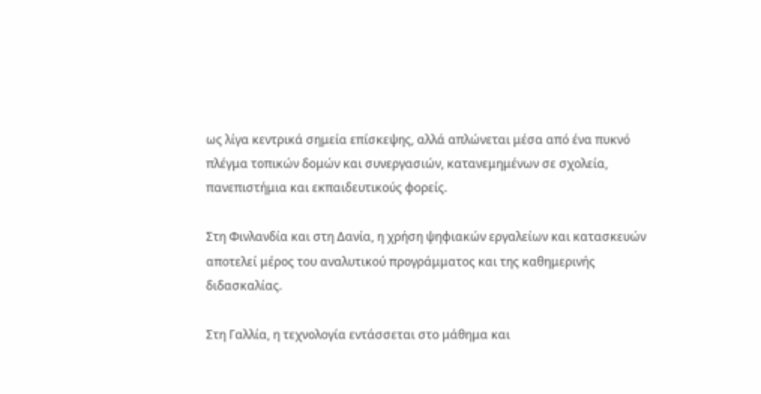ως λίγα κεντρικά σημεία επίσκεψης, αλλά απλώνεται μέσα από ένα πυκνό πλέγμα τοπικών δομών και συνεργασιών, κατανεμημένων σε σχολεία, πανεπιστήμια και εκπαιδευτικούς φορείς.

Στη Φινλανδία και στη Δανία, η χρήση ψηφιακών εργαλείων και κατασκευών αποτελεί μέρος του αναλυτικού προγράμματος και της καθημερινής διδασκαλίας.

Στη Γαλλία, η τεχνολογία εντάσσεται στο μάθημα και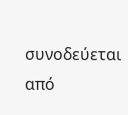συνοδεύεται από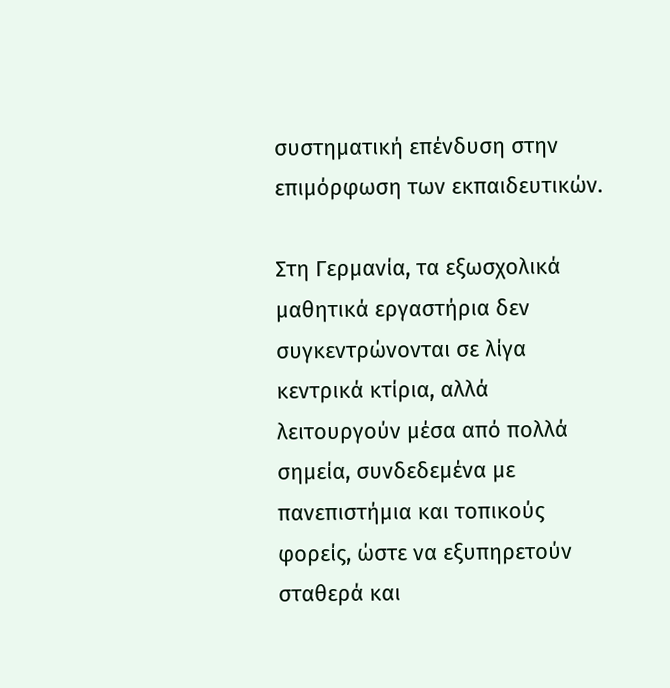συστηματική επένδυση στην επιμόρφωση των εκπαιδευτικών.

Στη Γερμανία, τα εξωσχολικά μαθητικά εργαστήρια δεν συγκεντρώνονται σε λίγα κεντρικά κτίρια, αλλά λειτουργούν μέσα από πολλά σημεία, συνδεδεμένα με πανεπιστήμια και τοπικούς φορείς, ώστε να εξυπηρετούν σταθερά και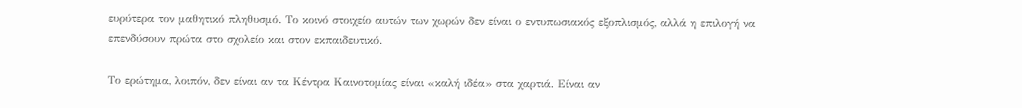ευρύτερα τον μαθητικό πληθυσμό. Το κοινό στοιχείο αυτών των χωρών δεν είναι ο εντυπωσιακός εξοπλισμός, αλλά η επιλογή να επενδύσουν πρώτα στο σχολείο και στον εκπαιδευτικό.

Το ερώτημα, λοιπόν, δεν είναι αν τα Κέντρα Καινοτομίας είναι «καλή ιδέα» στα χαρτιά. Είναι αν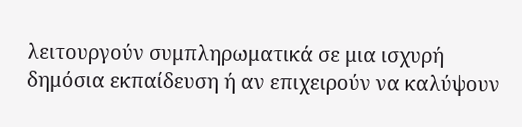λειτουργούν συμπληρωματικά σε μια ισχυρή δημόσια εκπαίδευση ή αν επιχειρούν να καλύψουν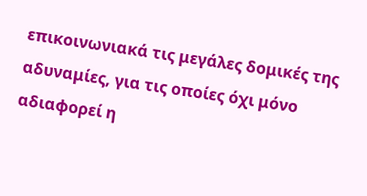επικοινωνιακά τις μεγάλες δομικές της αδυναμίες, για τις οποίες όχι μόνο αδιαφορεί η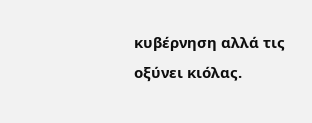κυβέρνηση αλλά τις οξύνει κιόλας.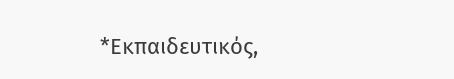*Εκπαιδευτικός,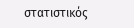στατιστικός